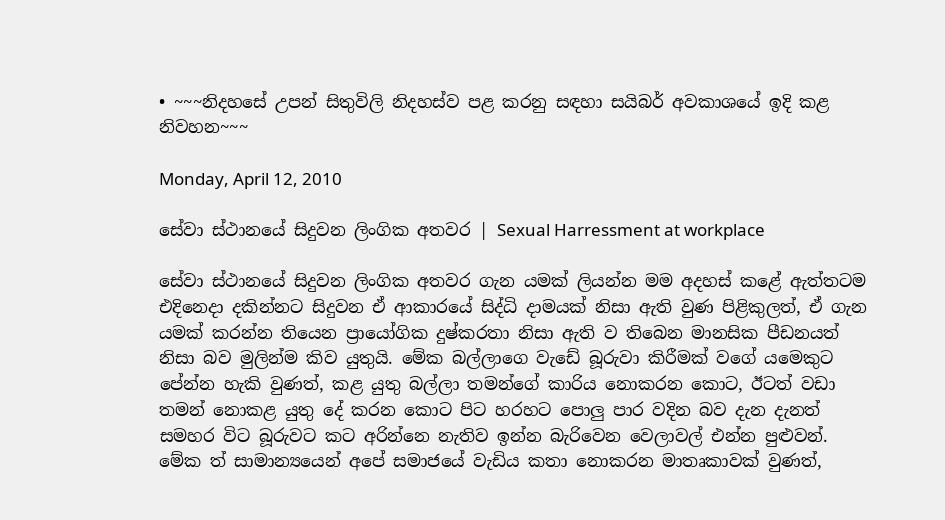• ~~~නිදහසේ උපන් සිතුවිලි නිදහස්ව පළ කරනු සඳහා සයිබර් අවකාශයේ ඉදි කළ නිවහන~~~

Monday, April 12, 2010

සේවා ස්ථානයේ සිදුවන ලිංගික අතවර | Sexual Harressment at workplace

සේවා ස්ථානයේ සිදුවන ලිංගික අතවර ගැන යමක් ලියන්න මම අදහස් කළේ ඇත්තටම එදිනෙදා දකින්නට සිදුවන ඒ ආකාරයේ සිද්ධි දාමයක් නිසා ඇති වුණ පිළිකුලත්, ඒ ගැන යමක් කරන්න තියෙන ප්‍රායෝගික දුෂ්කරතා නිසා ඇති ව තිබෙන මානසික පීඩනයත් නිසා බව මුලින්ම කිව යුතුයි. මේක බල්ලාගෙ වැඩේ බූරුවා කිරීමක් වගේ යමෙකුට පේන්න හැකි වුණත්, කළ යුතු බල්ලා තමන්ගේ කාරිය නොකරන කොට, ඊටත් වඩා තමන් නොකළ යුතු දේ කරන කොට පිට හරහට පොලු පාර වදින බව දැන දැනත් සමහර විට බූරුවට කට අරින්නෙ නැතිව ඉන්න බැරිවෙන වෙලාවල් එන්න පුළුවන්. මේක ත් සාමාන්‍යයෙන් අපේ සමාජයේ වැඩිය කතා නොකරන මාතෘකාවක් වුණත්,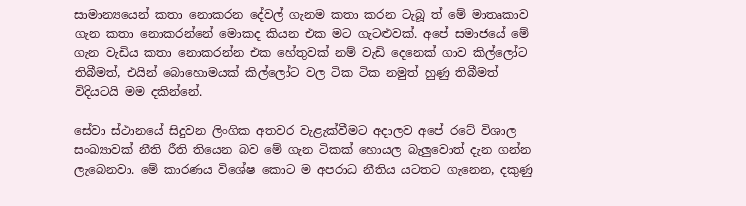සාමාන්‍යයෙන් කතා නොකරන දේවල් ගැනම කතා කරන ටැබූ ත් මේ මාතෘකාව ගැන කතා නොකරන්නේ මොකද කියන එක මට ගැටළුවක්. අපේ සමාජයේ මේ ගැන වැඩිය කතා නොකරන්න එක හේතුවක් නම් වැඩි දෙනෙක් ගාව කිල්ලෝට තිබීමත්, එයින් බොහොමයක් කිල්ලෝට වල ටික ටික නමුත් හුණු තිබීමත් විදියටයි මම දකින්නේ.

සේවා ස්ථානයේ සිදුවන ලිංගික අතවර වැළැක්වීමට අදාලව අපේ රටේ විශාල සංඛ්‍යාවක් නීති රීති තියෙන බව මේ ගැන ටිකක් හොයල බැලුවොත් දැන ගන්න ලැබෙනවා. මේ කාරණය විශේෂ කොට ම අපරාධ නීතිය යටතට ගැනෙන, දකුණු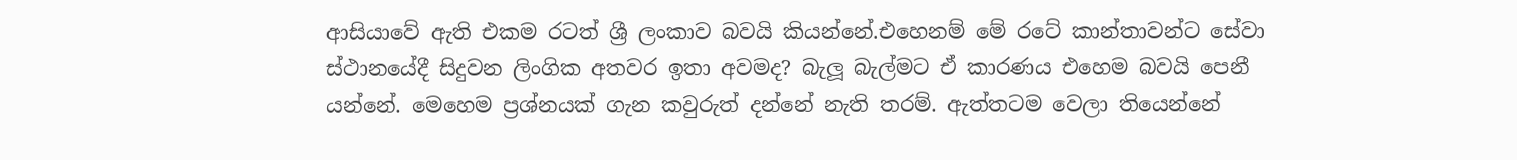ආසියාවේ ඇති එකම රටත් ශ්‍රී ලංකාව බවයි කියන්නේ.එහෙනම් මේ රටේ කාන්තාවන්ට සේවා ස්ථානයේදී සිදුවන ලිංගික අතවර ඉතා අවමද? බැලූ බැල්මට ඒ කාරණය එහෙම බවයි පෙනී යන්නේ. මෙහෙම ප්‍රශ්නයක් ගැන කවුරුත් දන්නේ නැති තරම්. ඇත්තටම වෙලා තියෙන්නේ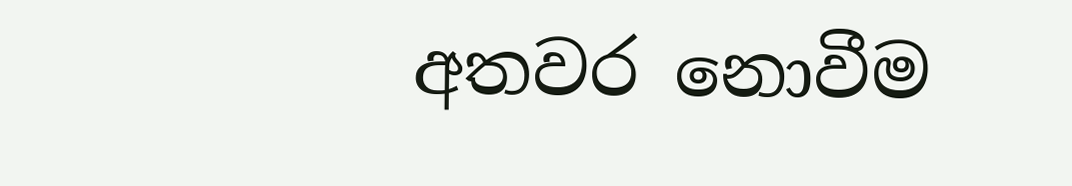අතවර නොවීම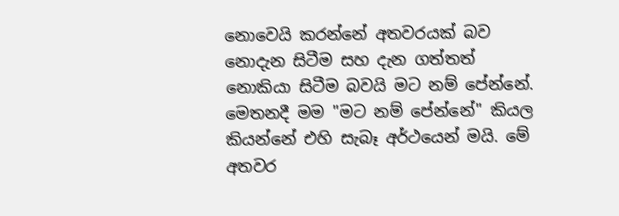නොවෙයි කරන්නේ අතවරයක් බව නොදැන සිටීම සහ දැන ගත්තත් නොකියා සිටීම බවයි මට නම් පේන්නේ. මෙතනදී මම "මට නම් පේන්නේ" කියල කියන්නේ එහි සැබෑ අර්ථයෙන් මයි. මේ අතවර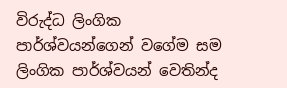විරුද්ධ ලිංගික පාර්ශ්වයන්ගෙන් වගේම සම ලිංගික පාර්ශ්වයන් වෙතින්ද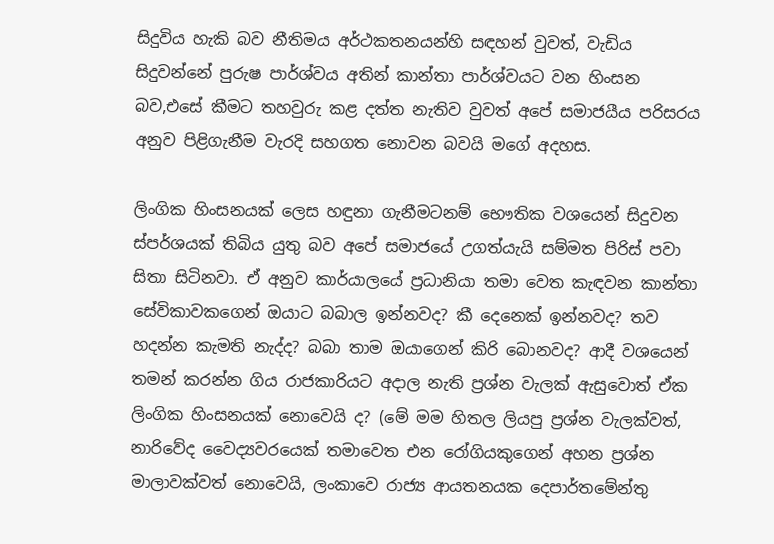සිදුවිය හැකි බව නීතිමය අර්ථකතනයන්හි සඳහන් වුවත්, වැඩිය සිදුවන්නේ පුරුෂ පාර්ශ්වය අතින් කාන්තා පාර්ශ්වයට වන හිංසන බව,එසේ කීමට තහවුරු කළ දත්ත නැතිව වුවත් අපේ සමාජයීය පරිසරය අනුව පිළිගැනීම වැරදි සහගත නොවන බවයි මගේ අදහස.

ලිංගික හිංසනයක් ලෙස හඳුනා ගැනීමටනම් භෞතික වශයෙන් සිදුවන ස්පර්ශයක් තිබිය යුතු බව අපේ සමාජයේ උගත්යැයි සම්මත පිරිස් පවා සිතා සිටිනවා. ඒ අනුව කාර්යාලයේ ප්‍රධානියා තමා වෙත කැඳවන කාන්තා සේවිකාවකගෙන් ඔයාට බබාල ඉන්නවද? කී දෙනෙක් ඉන්නවද? තව හදන්න කැමති නැද්ද? බබා තාම ඔයාගෙන් කිරි බොනවද? ආදී වශයෙන් තමන් කරන්න ගිය රාජකාරියට අදාල නැති ප්‍රශ්න වැලක් ඇසුවොත් ඒක ලිංගික හිංසනයක් නොවෙයි ද? (මේ මම හිතල ලියපු ප්‍රශ්න වැලක්වත්, නාරිවේද වෛද්‍යවරයෙක් තමාවෙත එන රෝගියකුගෙන් අහන ප්‍රශ්න මාලාවක්වත් නොවෙයි, ලංකාවෙ රාජ්‍ය ආයතනයක දෙපාර්තමේන්තු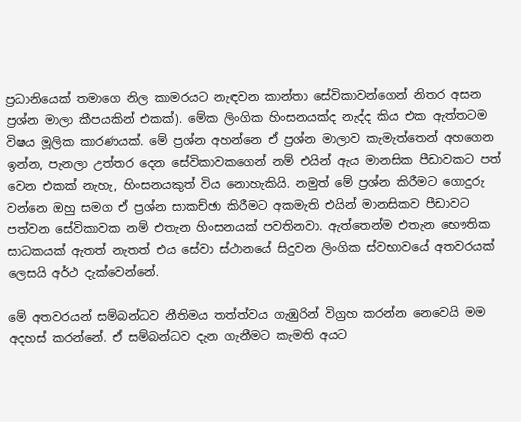ප්‍රධානියෙක් තමාගෙ නිල කාමරයට නැඳවන කාන්තා සේවිකාවන්ගෙන් නිතර අසන ප්‍රශ්න මාලා කීපයකින් එකක්). මේක ලිංගික හිංසනයක්ද නැද්ද කිය එක ඇත්තටම විෂය මූලික කාරණයක්. මේ ප්‍රශ්න අහන්නෙ ඒ ප්‍රශ්න මාලාව කැමැත්තෙන් අහගෙන ඉන්න, පැනලා උත්තර දෙන සේවිකාවකගෙන් නම් එයින් ඇය මානසික පීඩාවකට පත් වෙන එකක් නැහැ, හිංසනයකුත් විය නොහැකියි. නමුත් මේ ප්‍රශ්න කිරීමට ගොදුරු වන්නෙ ඔහු සමග ඒ ප්‍රශ්න සාකච්ඡා කිරීමට අකමැති එයින් මානසිකව පීඩාවට පත්වන සේවිකාවක නම් එතැන හිංසනයක් පවතිනවා. ඇත්තෙන්ම එතැන භෞතික සාධකයක් ඇතත් නැතත් එය සේවා ස්ථානයේ සිදුවන ලිංගික ස්වභාවයේ අතවරයක් ලෙසයි අර්ථ දැක්වෙන්නේ.

මේ අතවරයන් සම්බන්ධව නීතිමය තත්ත්වය ගැඹුරින් විග්‍රහ කරන්න නෙවෙයි මම අදහස් කරන්නේ. ඒ සම්බන්ධව දැන ගැනීමට කැමති ‍අයට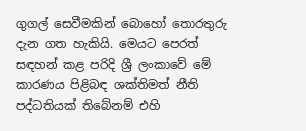ගුගල් සෙවීමකින් බොහෝ තොරතුරු දැන ගත හැකියි. මෙයට පෙරත් සඳහන් කළ පරිදි ශ්‍රී ලංකාවේ මේ කාරණය පිළිබඳ ශක්තිමත් නීති පද්ධතියක් තිබේනම් එහි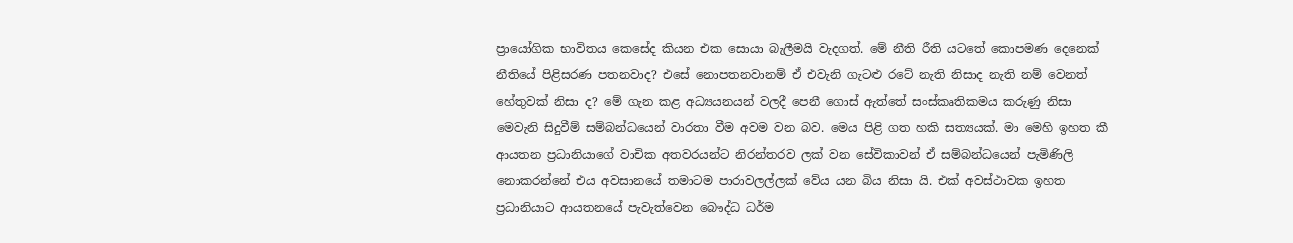ප්‍රායෝගික භාවිතය කෙසේද කියන එක සොයා බැලීමයි වැදගත්. මේ නීති රීති යටතේ කොපමණ දෙනෙක් නීතියේ පිළිසරණ පතනවාද? එසේ නොපතනවානම් ඒ එවැනි ගැටළු රටේ නැති නිසාද නැති නම් වෙනත් හේතුවක් නිසා ද? මේ ගැන කළ අධ්‍යයනයන් වලදී පෙනී ගොස් ඇත්තේ සංස්කෘතිකමය කරුණු නිසා මෙවැනි සිදුවීම් සම්බන්ධයෙන් වාරතා වීම අවම වන බව. මෙය පිළි ගත හකි සත්‍යයක්. මා මෙහි ඉහත කී ආයතන ප්‍රධානියාගේ වාචික අතවරයන්ට නිරන්තරව ලක් වන සේවිකාවන් ඒ සම්බන්ධයෙන් පැමිණිලි නොකරන්නේ එය අවසානයේ තමාටම පාරාවලල්ලක් වේය යන බිය නිසා යි. එක් අවස්ථාවක ඉහත ප්‍රධානියාට ආයතනයේ පැවැත්වෙන බෞද්ධ ධර්ම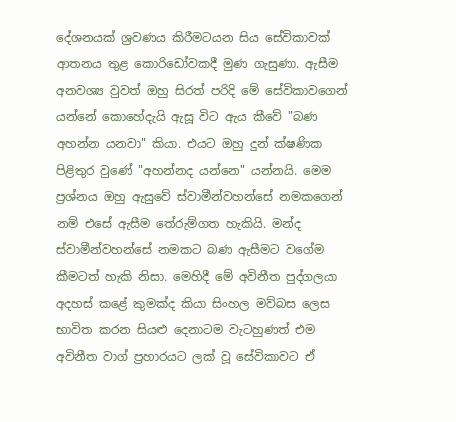දේශනයක් ශ්‍රවණය කිරීමටයන සිය සේවිකාවක් ආතනය තුළ කොරිඩෝවකදී මුණ ගැසුණා. ඇසීම අනවශ්‍ය වුවත් ඔහු සිරත් පරිදි මේ සේවිකාවගෙන් යන්නේ කොහේදැයි ඇසූ විට ඇය කීවේ "බණ අහන්න යනවා" කියා. එයට ඔහු දුන් ක්ෂණික පිළිතුර වුණේ "අහන්නද යන්නෙ" යන්නයි. මෙම ප්‍රශ්නය ඔහු ඇසුවේ ස්වාමීන්වහන්සේ නමකගෙන් නම් එසේ ඇසීම තේරුම්ගත හැකියි. මන්ද ස්වාමීන්වහන්සේ නමකට බණ ඇසීමට වගේම කීමටත් හැකි නිසා. මෙහිදී මේ අවිනීත පුද්ගලයා අදහස් කළේ කුමක්ද කියා සිංහල මව්බස ලෙස භාවිත කරන සියළු දෙනාටම වැටහුණත් එම අවිනීත වාග් ප්‍රහාරයට ලක් වූ සේවිකාවට ඒ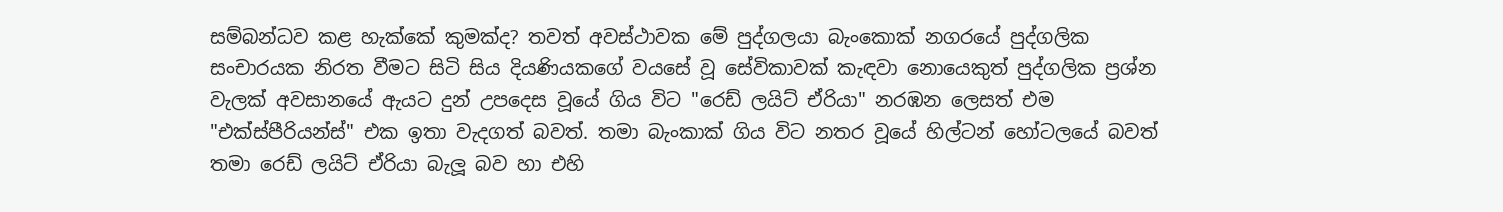සම්බන්ධව කළ හැක්කේ කුමක්ද? තවත් අවස්ථාවක මේ පුද්ගලයා බැංකොක් නගරයේ පුද්ගලික සංචාරයක නිරත වීමට සිටි සිය දියණියකගේ වයසේ වූ සේවිකාවක් කැඳවා නොයෙකුත් පුද්ගලික ප්‍රශ්න වැලක් අවසානයේ ඇයට දුන් උපදෙස වූයේ ගිය විට "රෙඩ් ලයිට් ඒරියා" නරඹන ලෙසත් එම "එක්ස්පීරියන්ස්" එක ඉතා වැදගත් බවත්. තමා බැංකාක් ගිය විට නතර වූයේ හිල්ටන් හෝටලයේ බවත් තමා රෙඩ් ලයිට් ඒරියා බැලූ බව හා එහි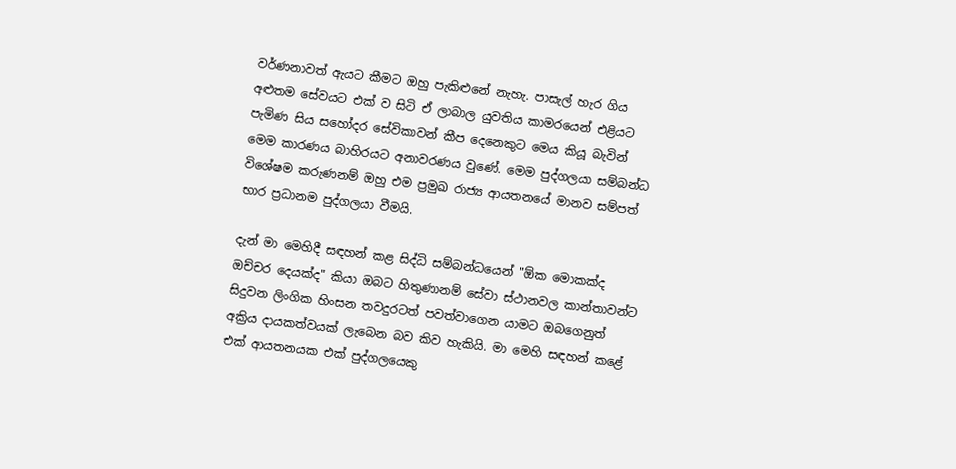වර්ණනාවත් ඇයට කීමට ඔහු ‍පැකිළුනේ නැහැ. පාසැල් හැර ගිය අළුතම සේවයට එක් ව සිටි ඒ ලාබාල යුවතිය කාමරයෙන් එළියට පැමිණ සිය සහෝදර සේවිකාවන් කීප දෙනෙකුට මෙය කියූ බැවින් මෙම කාරණය බාහිරයට අනාවරණය වුණේ. මෙම පුද්ගලයා සම්බන්ධ විශේෂම කරුණනම් ඔහු එම ප්‍රමුඛ රාජ්‍ය ආයතනයේ මානව සම්පත් භාර ප්‍රධානම පුද්ගලයා වීමයි.

දැන් මා මෙහිදී සඳහන් කළ සිද්ධි සම්බන්ධයෙන් "ඕක මොකක්ද ඔච්චර දෙයක්ද" කියා ඔබට හිතුණානම් සේවා ස්ථානවල කාන්තාවන්ට සිදුවන ලිංගික හිංසන තවදුරටත් පවත්වාගෙන යාමට ඔබගෙනුත් අක්‍රිය දායකත්වයක් ලැබෙන බව කිව හැකියි. මා මෙහි සඳහන් කළේ එක් ආයතනයක එක් පුද්ගලයෙකු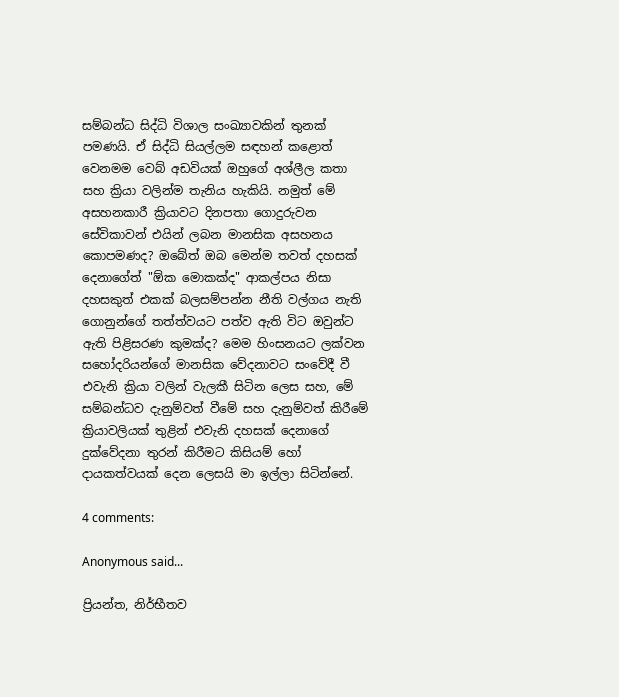සම්බන්ධ සිද්ධි විශාල සංඛ්‍යාවකින් තුනක් පමණයි. ඒ සිද්ධි සියල්ලම සඳහන් කළොත් වෙනමම වෙබ් අඩවියක් ඔහුගේ අශ්ලීල කතා සහ ක්‍රියා වලින්ම තැනිය හැකියි. නමුත් මේ අසහනකාරී ක්‍රියාවට දිනපතා ගොදුරුවන සේවිකාවන් එයින් ලබන මානසික අසහනය කොපමණද? ඔබේත් ඔබ මෙන්ම තවත් දහසක් දෙනාගේත් "ඕක මොකක්ද" ආකල්පය නිසා දහසකුත් එකක් බලසම්පන්න නීති වල්ගය නැති ගොනුන්ගේ තත්ත්වයට පත්ව ඇති විට ඔවුන්ට ඇති පිළිසරණ කුමක්ද? මෙම හිංසනයට ලක්වන සහෝදරියන්ගේ මානසික වේදනාවට සංවේදී වී එවැනි ක්‍රියා වලින් වැලකී සිටින ලෙස සහ, මේ සම්බන්ධව දැනුම්වත් වීමේ සහ දැනුම්වත් කිරීමේ ක්‍රියාවලියක් තුළින් එවැනි දහසක් දෙනාගේ දුක්වේදනා තුරන් කිරීමට කිසියම් හෝ දායකත්වයක් දෙන ලෙසයි මා ඉල්ලා සිටින්නේ.

4 comments:

Anonymous said...

ප්‍රියන්ත, නිර්භීතව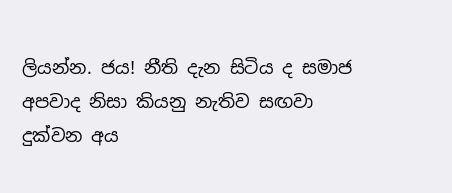ලියන්න. ජය! නීති දැන සිටිය ද සමාජ අපවාද නිසා කියනු නැතිව සඟවා දුක්වන අය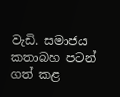වැඩි. සමාජය කතාබහ පටන් ගත් කළ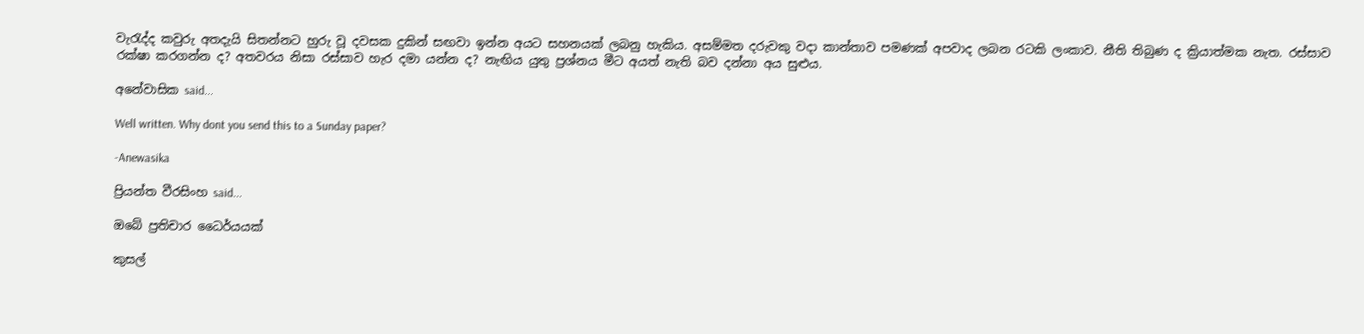වැරැද්ද කවුරු අතදැයි සිතන්නට හුරු වූ දවසක දුකින් සඟවා ඉන්න අයට සහනයක් ලබනු හැකිය. අසම්මත දරුවකු වදා කාන්තාව පමණක් අපවාද ලබන රටකි ලංකාව. නීති තිබුණ ද ක්‍රියාත්මක නැත. රස්සාව රක්ෂා කරගන්න ද? අතවරය නිසා රස්සාව හැර දමා යන්න ද? නැඟිය යුතු ප්‍රශ්නය මීට අයත් නැති බව දන්නා අය සුළුය.

අනේවාසික said...

Well written. Why dont you send this to a Sunday paper?

-Anewasika

ප්‍රියන්ත වීරසිංහ said...

ඔබේ ප්‍රතිචාර ධෛර්යයක්

කුසල්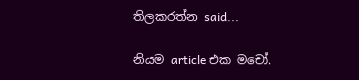තිලකරත්න said...

නියම article එක මචෝ.